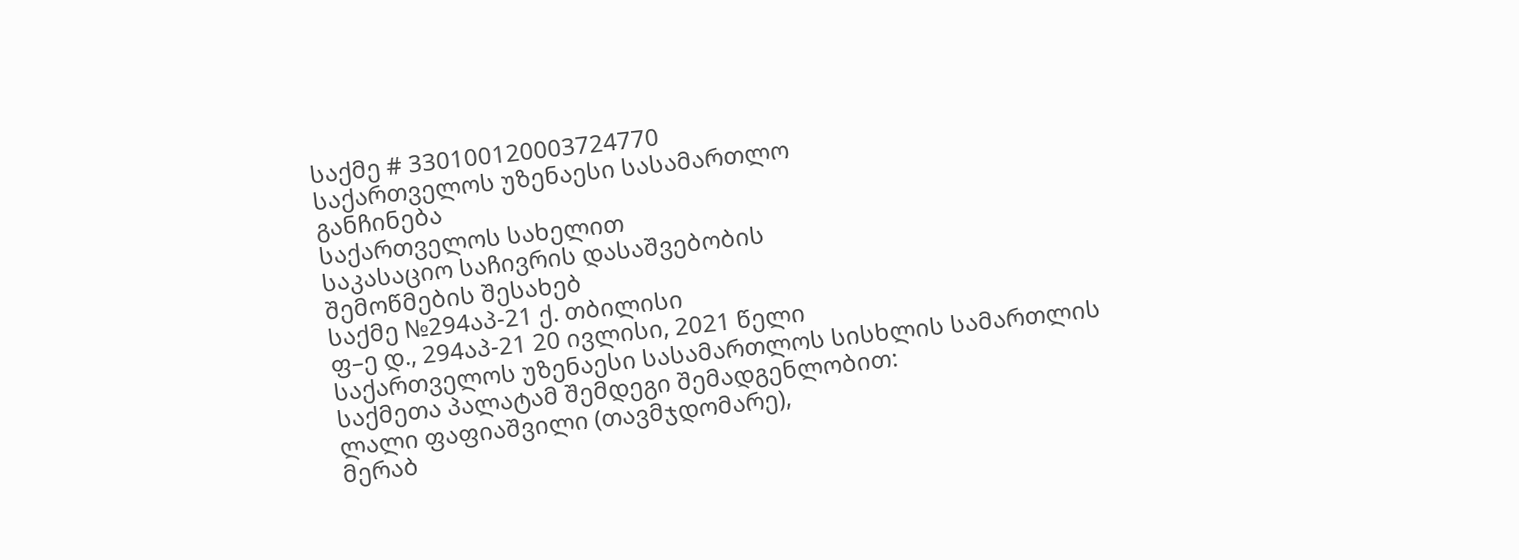საქმე # 330100120003724770
საქართველოს უზენაესი სასამართლო
განჩინება
საქართველოს სახელით
საკასაციო საჩივრის დასაშვებობის
შემოწმების შესახებ
საქმე №294აპ-21 ქ. თბილისი
ფ–ე დ., 294აპ-21 20 ივლისი, 2021 წელი
საქართველოს უზენაესი სასამართლოს სისხლის სამართლის საქმეთა პალატამ შემდეგი შემადგენლობით:
ლალი ფაფიაშვილი (თავმჯდომარე),
მერაბ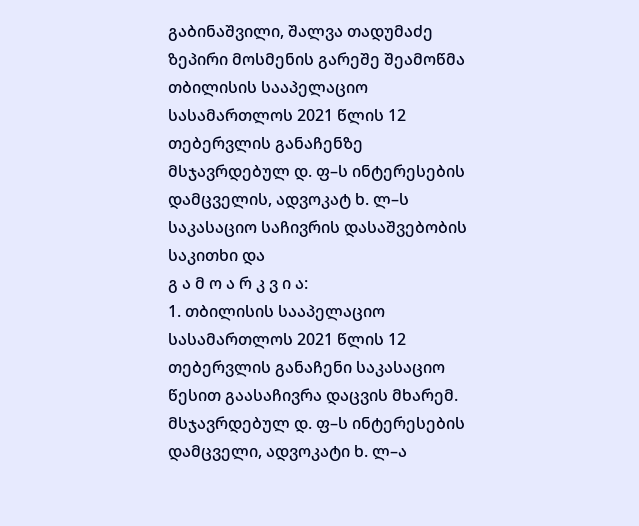გაბინაშვილი, შალვა თადუმაძე
ზეპირი მოსმენის გარეშე შეამოწმა თბილისის სააპელაციო სასამართლოს 2021 წლის 12 თებერვლის განაჩენზე მსჯავრდებულ დ. ფ–ს ინტერესების დამცველის, ადვოკატ ხ. ლ–ს საკასაციო საჩივრის დასაშვებობის საკითხი და
გ ა მ ო ა რ კ ვ ი ა:
1. თბილისის სააპელაციო სასამართლოს 2021 წლის 12 თებერვლის განაჩენი საკასაციო წესით გაასაჩივრა დაცვის მხარემ.
მსჯავრდებულ დ. ფ–ს ინტერესების დამცველი, ადვოკატი ხ. ლ–ა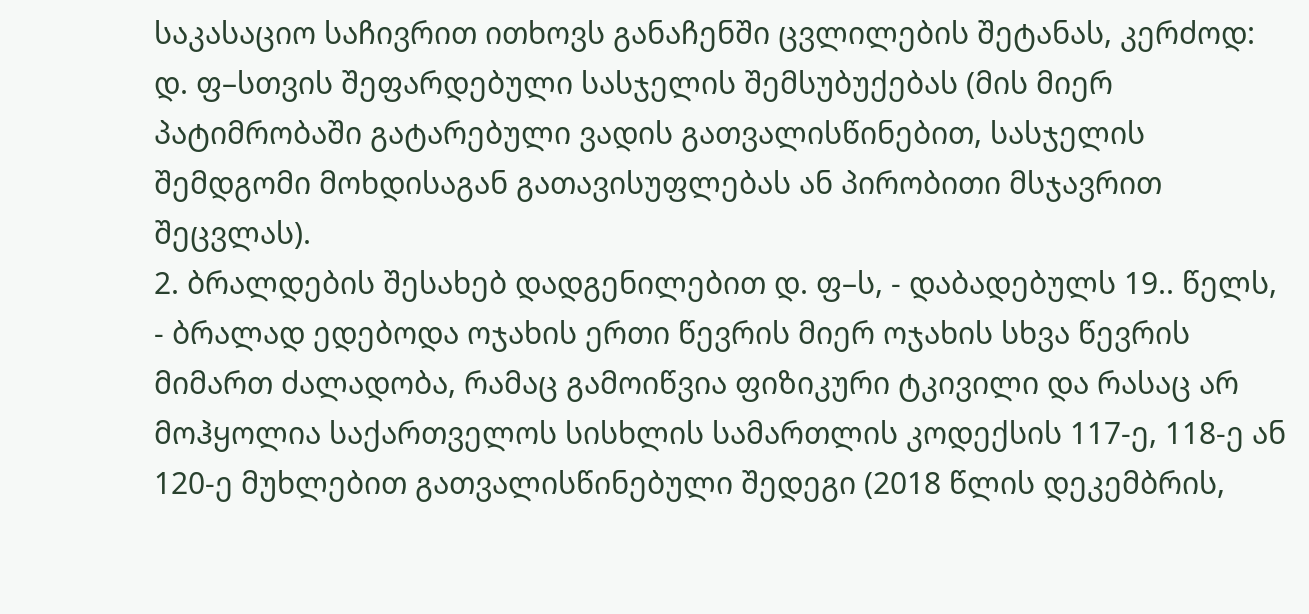საკასაციო საჩივრით ითხოვს განაჩენში ცვლილების შეტანას, კერძოდ: დ. ფ–სთვის შეფარდებული სასჯელის შემსუბუქებას (მის მიერ პატიმრობაში გატარებული ვადის გათვალისწინებით, სასჯელის შემდგომი მოხდისაგან გათავისუფლებას ან პირობითი მსჯავრით შეცვლას).
2. ბრალდების შესახებ დადგენილებით დ. ფ–ს, - დაბადებულს 19.. წელს, - ბრალად ედებოდა ოჯახის ერთი წევრის მიერ ოჯახის სხვა წევრის მიმართ ძალადობა, რამაც გამოიწვია ფიზიკური ტკივილი და რასაც არ მოჰყოლია საქართველოს სისხლის სამართლის კოდექსის 117-ე, 118-ე ან 120-ე მუხლებით გათვალისწინებული შედეგი (2018 წლის დეკემბრის,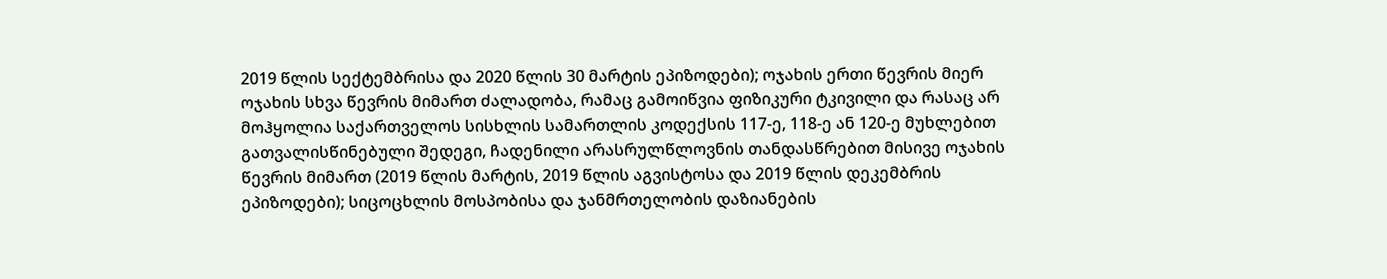2019 წლის სექტემბრისა და 2020 წლის 30 მარტის ეპიზოდები); ოჯახის ერთი წევრის მიერ ოჯახის სხვა წევრის მიმართ ძალადობა, რამაც გამოიწვია ფიზიკური ტკივილი და რასაც არ მოჰყოლია საქართველოს სისხლის სამართლის კოდექსის 117-ე, 118-ე ან 120-ე მუხლებით გათვალისწინებული შედეგი, ჩადენილი არასრულწლოვნის თანდასწრებით მისივე ოჯახის წევრის მიმართ (2019 წლის მარტის, 2019 წლის აგვისტოსა და 2019 წლის დეკემბრის ეპიზოდები); სიცოცხლის მოსპობისა და ჯანმრთელობის დაზიანების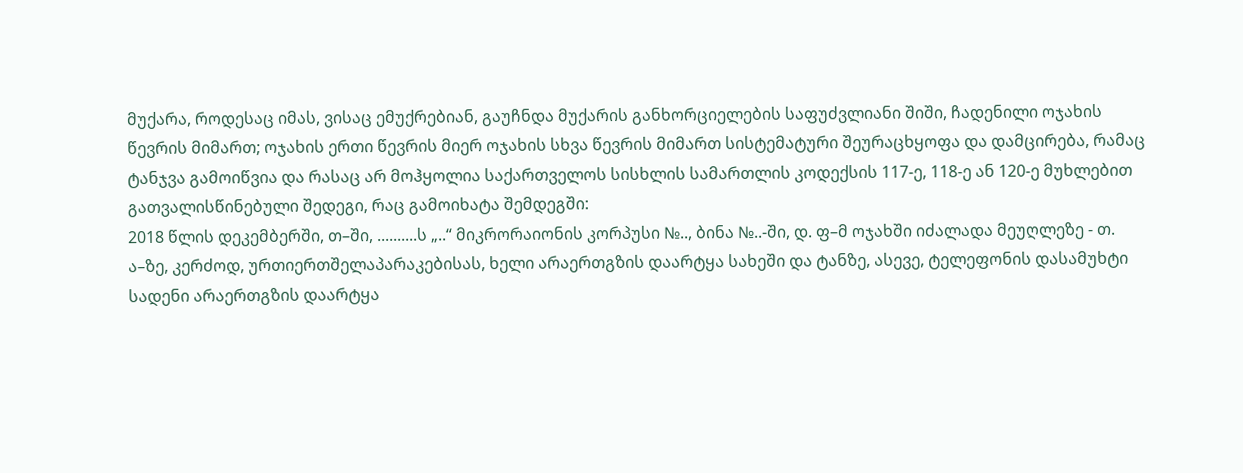მუქარა, როდესაც იმას, ვისაც ემუქრებიან, გაუჩნდა მუქარის განხორციელების საფუძვლიანი შიში, ჩადენილი ოჯახის წევრის მიმართ; ოჯახის ერთი წევრის მიერ ოჯახის სხვა წევრის მიმართ სისტემატური შეურაცხყოფა და დამცირება, რამაც ტანჯვა გამოიწვია და რასაც არ მოჰყოლია საქართველოს სისხლის სამართლის კოდექსის 117-ე, 118-ე ან 120-ე მუხლებით გათვალისწინებული შედეგი, რაც გამოიხატა შემდეგში:
2018 წლის დეკემბერში, თ–ში, ..........ს „..“ მიკრორაიონის კორპუსი №.., ბინა №..-ში, დ. ფ–მ ოჯახში იძალადა მეუღლეზე - თ. ა–ზე, კერძოდ, ურთიერთშელაპარაკებისას, ხელი არაერთგზის დაარტყა სახეში და ტანზე, ასევე, ტელეფონის დასამუხტი სადენი არაერთგზის დაარტყა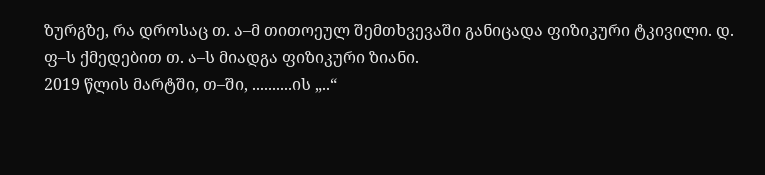ზურგზე, რა დროსაც თ. ა–მ თითოეულ შემთხვევაში განიცადა ფიზიკური ტკივილი. დ. ფ–ს ქმედებით თ. ა–ს მიადგა ფიზიკური ზიანი.
2019 წლის მარტში, თ–ში, ..........ის „..“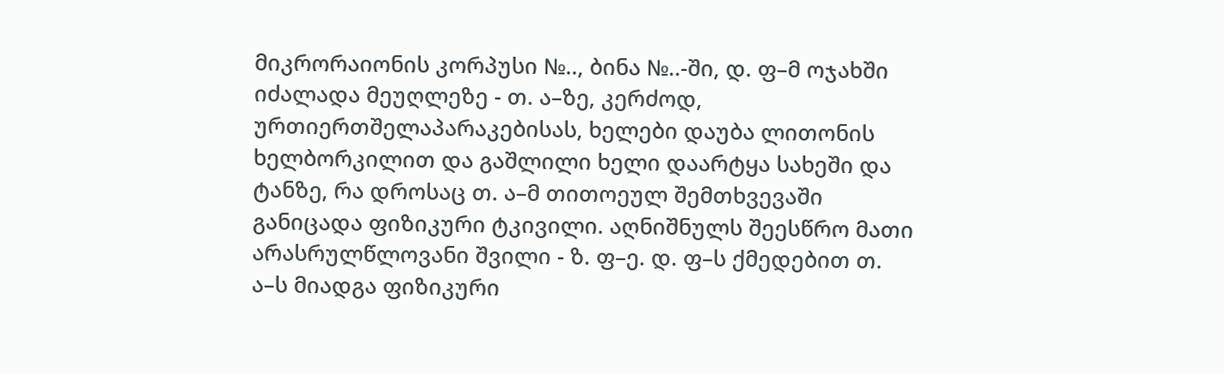მიკრორაიონის კორპუსი №.., ბინა №..-ში, დ. ფ–მ ოჯახში იძალადა მეუღლეზე - თ. ა–ზე, კერძოდ, ურთიერთშელაპარაკებისას, ხელები დაუბა ლითონის ხელბორკილით და გაშლილი ხელი დაარტყა სახეში და ტანზე, რა დროსაც თ. ა–მ თითოეულ შემთხვევაში განიცადა ფიზიკური ტკივილი. აღნიშნულს შეესწრო მათი არასრულწლოვანი შვილი - ზ. ფ–ე. დ. ფ–ს ქმედებით თ. ა–ს მიადგა ფიზიკური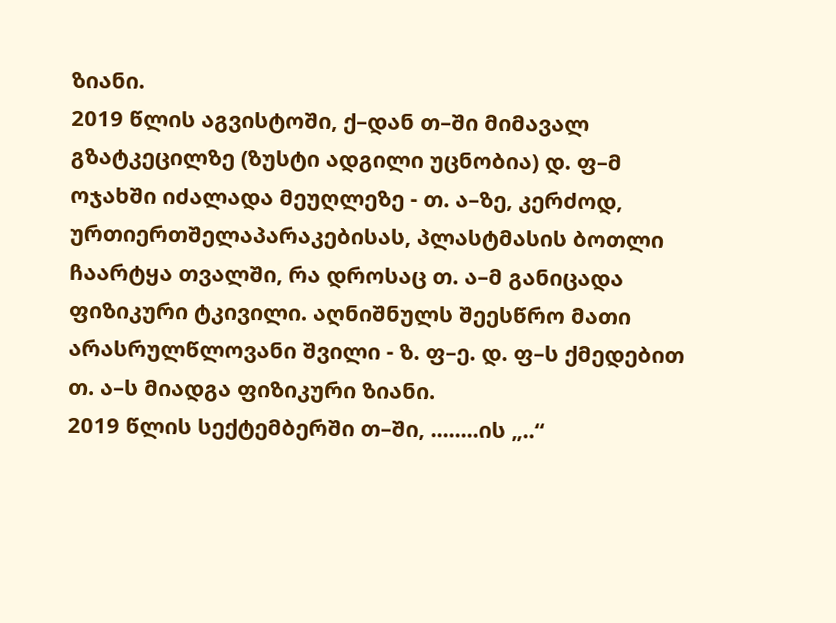ზიანი.
2019 წლის აგვისტოში, ქ–დან თ–ში მიმავალ გზატკეცილზე (ზუსტი ადგილი უცნობია) დ. ფ–მ ოჯახში იძალადა მეუღლეზე - თ. ა–ზე, კერძოდ, ურთიერთშელაპარაკებისას, პლასტმასის ბოთლი ჩაარტყა თვალში, რა დროსაც თ. ა–მ განიცადა ფიზიკური ტკივილი. აღნიშნულს შეესწრო მათი არასრულწლოვანი შვილი - ზ. ფ–ე. დ. ფ–ს ქმედებით თ. ა–ს მიადგა ფიზიკური ზიანი.
2019 წლის სექტემბერში თ–ში, ........ის „..“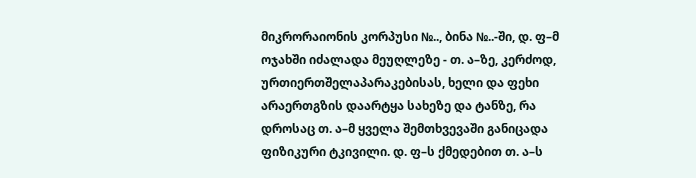მიკრორაიონის კორპუსი №.., ბინა №..-ში, დ. ფ–მ ოჯახში იძალადა მეუღლეზე - თ. ა–ზე, კერძოდ, ურთიერთშელაპარაკებისას, ხელი და ფეხი არაერთგზის დაარტყა სახეზე და ტანზე, რა დროსაც თ. ა–მ ყველა შემთხვევაში განიცადა ფიზიკური ტკივილი. დ. ფ–ს ქმედებით თ. ა–ს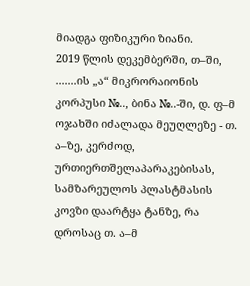მიადგა ფიზიკური ზიანი.
2019 წლის დეკემბერში, თ–ში, .......ის „ა“ მიკრორაიონის კორპუსი №.., ბინა №..-ში, დ. ფ–მ ოჯახში იძალადა მეუღლეზე - თ. ა–ზე, კერძოდ, ურთიერთშელაპარაკებისას, სამზარეულოს პლასტმასის კოვზი დაარტყა ტანზე, რა დროსაც თ. ა–მ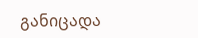განიცადა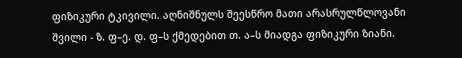ფიზიკური ტკივილი. აღნიშნულს შეესწრო მათი არასრულწლოვანი შვილი - ზ. ფ–ე. დ. ფ–ს ქმედებით თ. ა–ს მიადგა ფიზიკური ზიანი.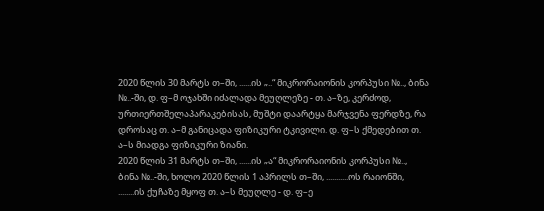2020 წლის 30 მარტს თ–ში, ......ის „..“ მიკრორაიონის კორპუსი №.., ბინა №..-ში, დ. ფ–მ ოჯახში იძალადა მეუღლეზე - თ. ა–ზე, კერძოდ, ურთიერთშელაპარაკებისას, მუშტი დაარტყა მარჯვენა ფერდზე, რა დროსაც თ. ა–მ განიცადა ფიზიკური ტკივილი. დ. ფ–ს ქმედებით თ. ა–ს მიადგა ფიზიკური ზიანი.
2020 წლის 31 მარტს თ–ში, ......ის „ა“ მიკრორაიონის კორპუსი №.., ბინა №..-ში, ხოლო 2020 წლის 1 აპრილს თ–ში, ...........ოს რაიონში, ........ის ქუჩაზე მყოფ თ. ა–ს მეუღლე - დ. ფ–ე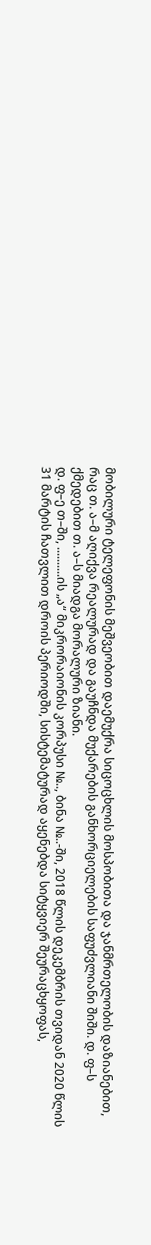მობილური ტელეფონის მეშვეობით დაემუქრა სიცოცხლის მოსპობითა და ჯანმრთელობის დაზიანებით, რაც თ. ა–მ აღიქვა რეალურად და გაუჩნდა მუქარების განხორციელების საფუძვლიანი შიში. დ. ფ–ს ქმედებით თ. ა–ს მიადგა მორალური ზიანი.
დ. ფ–ე თ–ში, ..........ის „ა“ მიკრორაიონის კორპუსი №.., ბინა №..-ში, 2018 წლის დეკემბრის თვიდან 2020 წლის 31 მარტის ჩათვლით დროის პერიოდში, სისტემატურად აყენებდა სიტყვიერ შეურაცხყოფას,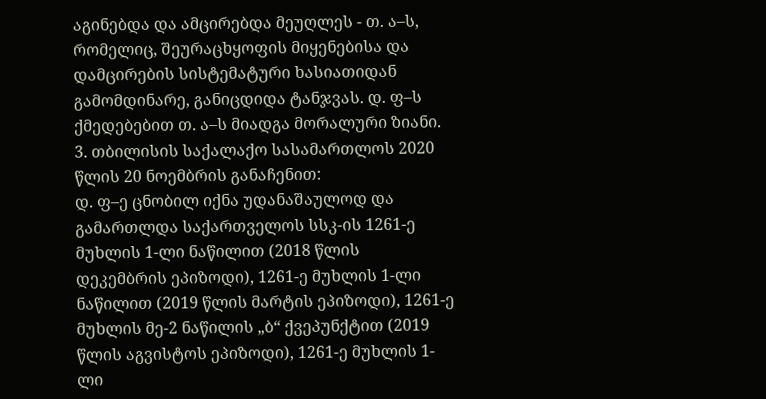აგინებდა და ამცირებდა მეუღლეს - თ. ა–ს, რომელიც, შეურაცხყოფის მიყენებისა და დამცირების სისტემატური ხასიათიდან გამომდინარე, განიცდიდა ტანჯვას. დ. ფ–ს ქმედებებით თ. ა–ს მიადგა მორალური ზიანი.
3. თბილისის საქალაქო სასამართლოს 2020 წლის 20 ნოემბრის განაჩენით:
დ. ფ–ე ცნობილ იქნა უდანაშაულოდ და გამართლდა საქართველოს სსკ-ის 1261-ე მუხლის 1-ლი ნაწილით (2018 წლის დეკემბრის ეპიზოდი), 1261-ე მუხლის 1-ლი ნაწილით (2019 წლის მარტის ეპიზოდი), 1261-ე მუხლის მე-2 ნაწილის „ბ“ ქვეპუნქტით (2019 წლის აგვისტოს ეპიზოდი), 1261-ე მუხლის 1-ლი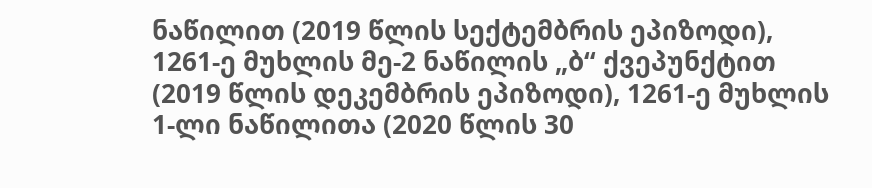ნაწილით (2019 წლის სექტემბრის ეპიზოდი), 1261-ე მუხლის მე-2 ნაწილის „ბ“ ქვეპუნქტით (2019 წლის დეკემბრის ეპიზოდი), 1261-ე მუხლის 1-ლი ნაწილითა (2020 წლის 30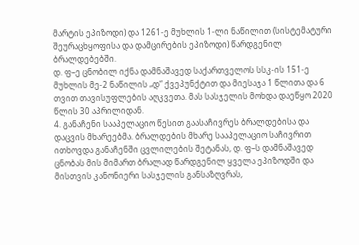მარტის ეპიზოდი) და 1261-ე მუხლის 1-ლი ნაწილით (სისტემატური შეურაცხყოფისა და დამცირების ეპიზოდი) წარდგენილ ბრალდებებში.
დ. ფ–ე ცნობილ იქნა დამნაშავედ საქართველოს სსკ-ის 151-ე მუხლის მე-2 ნაწილის „დ“ ქვეპუნქტით და მიესაჯა 1 წლითა და 6 თვით თავისუფლების აღკვეთა. მას სასჯელის მოხდა დაეწყო 2020 წლის 30 აპრილიდან.
4. განაჩენი სააპელაციო წესით გაასაჩივრეს ბრალდებისა და დაცვის მხარეებმა. ბრალდების მხარე სააპელაციო საჩივრით ითხოვდა განაჩენში ცვლილების შეტანას, დ. ფ–ს დამნაშავედ ცნობას მის მიმართ ბრალად წარდგენილ ყველა ეპიზოდში და მისთვის კანონიერი სასჯელის განსაზღვრას,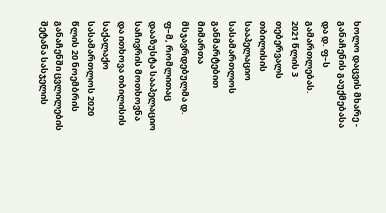ხოლო დაცვის მხარე - განაჩენის გაუქმებასა და დ. ფ–ს გამართლებას.
2021 წლის 3 თებერვალს თბილისის სააპელაციო სასამართლოს განმარტებით მიმართა მსჯავრდებულმა დ. ფ–მ, რომლითაც დააზუსტა სააპელაციო საჩივრის მოთხოვნა და ითხოვა თბილისის საქალაქო სასამართლოს 2020 წლის 20 ნოემბრის განაჩენში ცვლილების შეტანა სასჯელის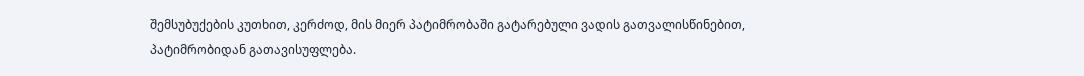შემსუბუქების კუთხით, კერძოდ, მის მიერ პატიმრობაში გატარებული ვადის გათვალისწინებით, პატიმრობიდან გათავისუფლება.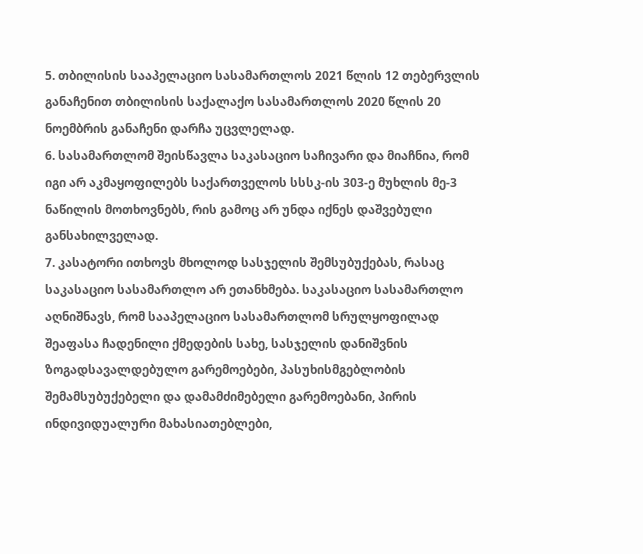5. თბილისის სააპელაციო სასამართლოს 2021 წლის 12 თებერვლის განაჩენით თბილისის საქალაქო სასამართლოს 2020 წლის 20 ნოემბრის განაჩენი დარჩა უცვლელად.
6. სასამართლომ შეისწავლა საკასაციო საჩივარი და მიაჩნია, რომ იგი არ აკმაყოფილებს საქართველოს სსსკ-ის 303-ე მუხლის მე-3 ნაწილის მოთხოვნებს, რის გამოც არ უნდა იქნეს დაშვებული განსახილველად.
7. კასატორი ითხოვს მხოლოდ სასჯელის შემსუბუქებას, რასაც საკასაციო სასამართლო არ ეთანხმება. საკასაციო სასამართლო აღნიშნავს, რომ სააპელაციო სასამართლომ სრულყოფილად შეაფასა ჩადენილი ქმედების სახე, სასჯელის დანიშვნის ზოგადსავალდებულო გარემოებები, პასუხისმგებლობის შემამსუბუქებელი და დამამძიმებელი გარემოებანი, პირის ინდივიდუალური მახასიათებლები,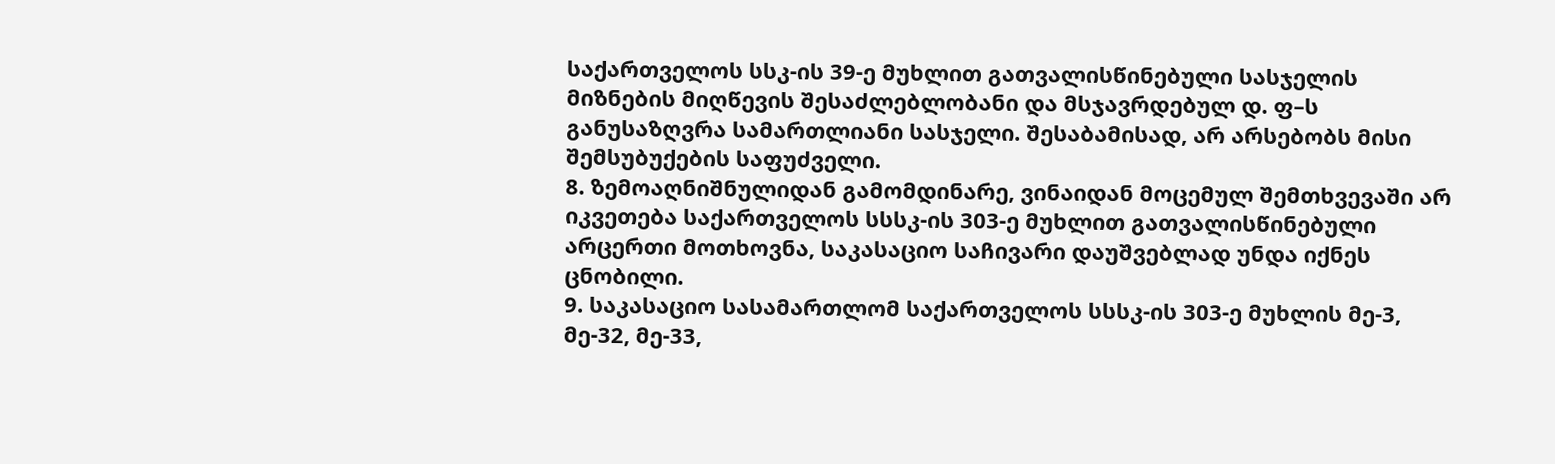საქართველოს სსკ-ის 39-ე მუხლით გათვალისწინებული სასჯელის მიზნების მიღწევის შესაძლებლობანი და მსჯავრდებულ დ. ფ–ს განუსაზღვრა სამართლიანი სასჯელი. შესაბამისად, არ არსებობს მისი შემსუბუქების საფუძველი.
8. ზემოაღნიშნულიდან გამომდინარე, ვინაიდან მოცემულ შემთხვევაში არ იკვეთება საქართველოს სსსკ-ის 303-ე მუხლით გათვალისწინებული არცერთი მოთხოვნა, საკასაციო საჩივარი დაუშვებლად უნდა იქნეს ცნობილი.
9. საკასაციო სასამართლომ საქართველოს სსსკ-ის 303-ე მუხლის მე-3, მე-32, მე-33,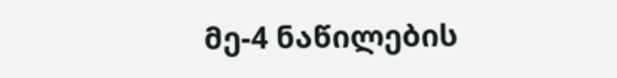მე-4 ნაწილების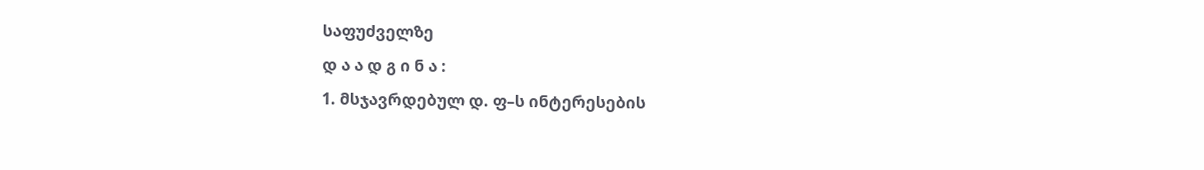საფუძველზე
დ ა ა დ გ ი ნ ა :
1. მსჯავრდებულ დ. ფ–ს ინტერესების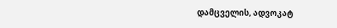დამცველის, ადვოკატ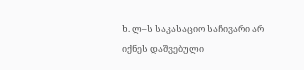ხ. ლ–ს საკასაციო საჩივარი არ იქნეს დაშვებული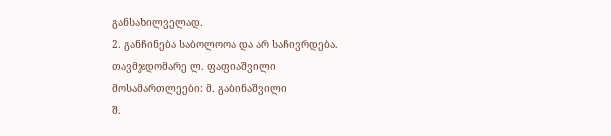განსახილველად.
2. განჩინება საბოლოოა და არ საჩივრდება.
თავმჯდომარე ლ. ფაფიაშვილი
მოსამართლეები: მ. გაბინაშვილი
შ.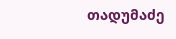თადუმაძე